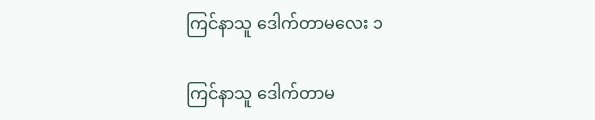ကြင်နာသူ ဒေါက်တာမလေး ၁

ကြင်နာသူ ဒေါက်တာမ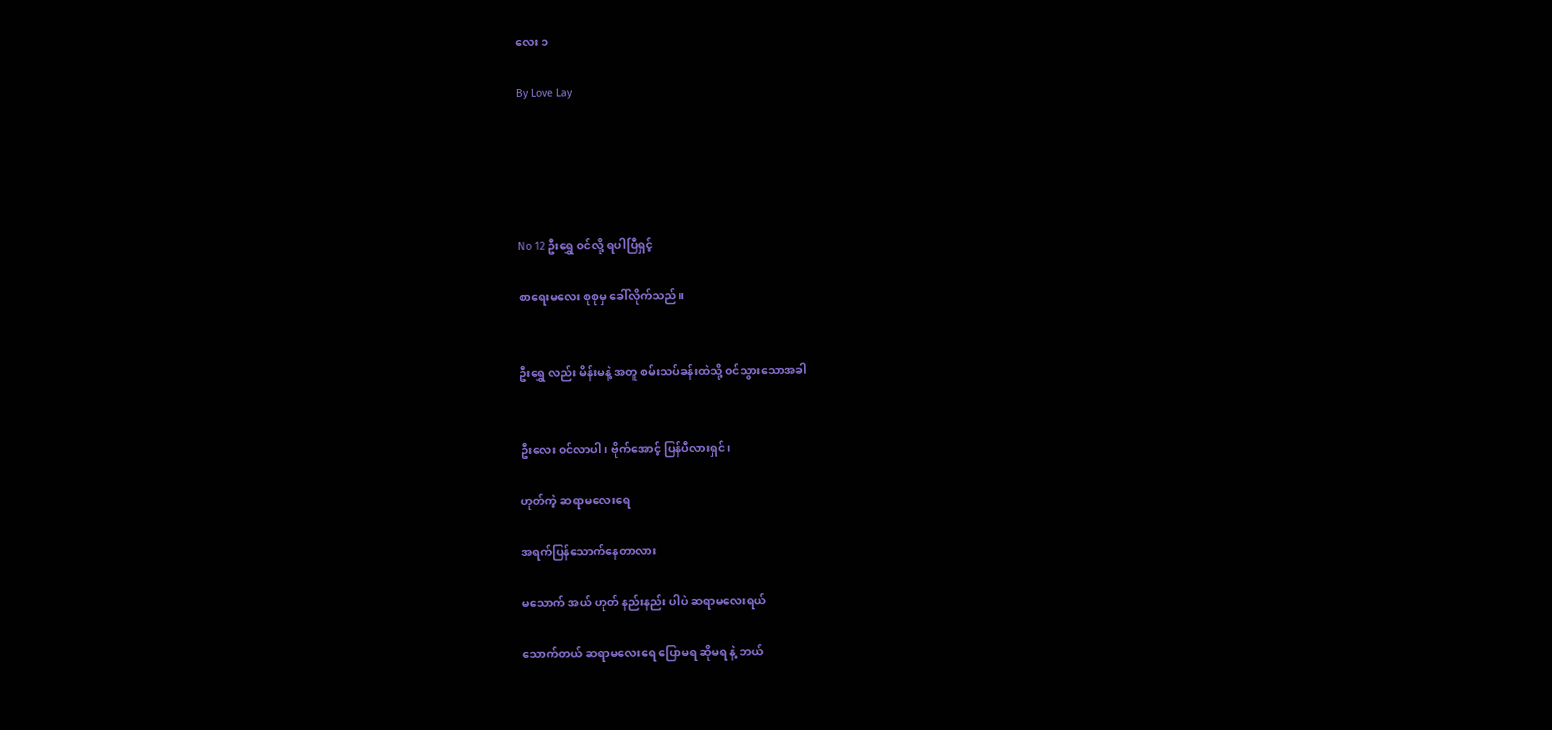လေး ၁

By Love Lay





No 12 ဦးရွှေ ၀င်လို့ ရပါပြီရှင့်

စာရေးမလေး စုစုမှ ခေါ်လိုက်သည်။


ဦးရွှေ လည်း မိန်းမနဲ့ အတူ စမ်းသပ်ခန်းထဲသို့ ၀င်သွားသောအခါ


ဦးလေး ၀င်လာပါ၊ ဗိုက်အောင့် ပြန်ပီလားရှင်၊

ဟုတ်ကဲ့ ဆရာမလေးရေ

အရက်ပြန်သောက်နေတာလား

မသောက် အယ် ဟုတ် နည်းနည်း ပါပဲ ဆရာမလေးရယ်

သောက်တယ် ဆရာမလေးရေ ပြောမရ ဆိုမရ နဲ့ ဘယ်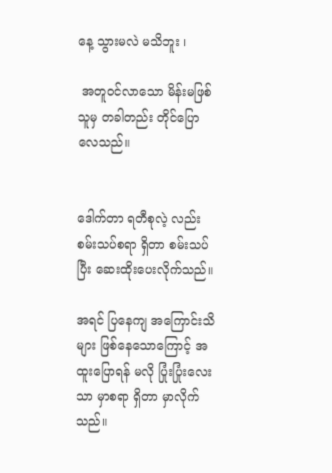နေ့ သွားမလဲ မသိဘူး ၊

 အတူ၀င်လာသော မိန်းမဖြစ်သူမှ တခါတည်း တိုင်ပြောလေသည်။


ဒေါက်တာ ရတီစုလဲ့ လည်း စမ်းသပ်စရာ ရှိတာ စမ်းသပ်ပြီး ဆေးထိုးပေးလိုက်သည်။

အရင် ပြနေကျ အကြောင်းသိများ ဖြစ်နေသောကြောင့် အထူးပြောရန် မလို ပြုံးပြုံးလေးသာ မှာစရာ ရှိတာ မှာလိုက်သည်။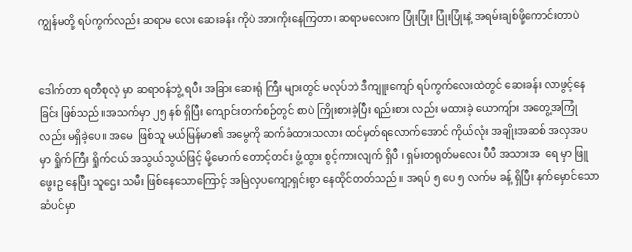ကျွန်မတို့ ရပ်ကွက်လည်း ဆရာမ လေး ဆေးခန်း ကိုပဲ အားကိုးနေကြတာ၊ ဆရာမလေးက ပြုံးပြုံး ပြုံးပြုံးနဲ့ အရမ်းချစ်ဖို့ကောင်းတာပဲ


ဒေါက်တာ ရတီစုလဲ့ မှာ ဆရာ၀န်ဘွဲ့ ရပီး အခြား ဆေးရုံ ကြီး များတွင် မလုပ်ဘဲ ဒီကျူးကျော် ရပ်ကွက်လေးထဲတွင် ဆေးခန်း လာဖွင့်နေခြင်း ဖြစ်သည်။အသက်မှာ ၂၅ နစ် ရှိပြီး ကျောင်းတက်စဉ်တွင် စာပဲ ကြိုးစားခဲ့ပြီး ရည်းစား လည်း မထားခဲ့ ယောကျ်ား အတွေ့အကြုံလည်း မရှိခဲ့ပေ။ အမေ  ဖြစ်သူ မယ်မြန်မာ၏ အမွေကို ဆက်ခံထားသလား ထင်မှတ်ရလောက်အောင် ကိုယ်လုံး အချိုးအဆစ် အလှအပမှာ ရှိုက်ကြီး ရှိုက်ငယ် အသွယ်သွယ်ဖြင့် မို့မောက် တောင့်တင်း ဖွံ့ထွား စွင့်ကားလျက် ရှိပီ ၊ ရှမ်းတရုတ်မလေး ပီပီ အသားအ  ရေ မှာ ဖြူဖွေးဥ နေပြီး သူဌေး သမီး ဖြစ်နေသောကြောင့် အမြဲလှပကျော့ရှင်းစွာ နေထိုင်တတ်သည်။ အရပ် ၅ ပေ ၅ လက်မ ခန့် ရှိပြီး နက်မှောင်သော ဆံပင်မှာ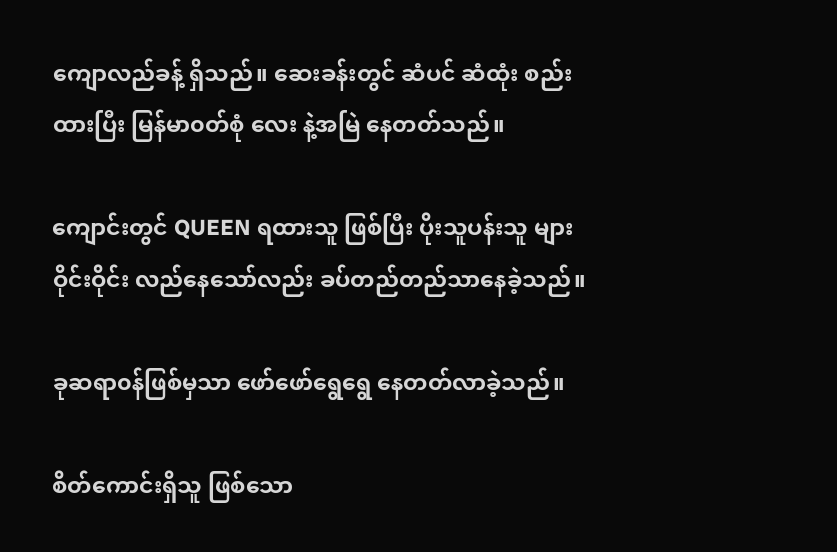ကျောလည်ခန့် ရှိသည်။ ဆေးခန်းတွင် ဆံပင် ဆံထုံး စည်းထားပြီး မြန်မာ၀တ်စုံ လေး နဲ့အမြဲ နေတတ်သည်။

ကျောင်းတွင် QUEEN ရထားသူ ဖြစ်ပြီး ပိုးသူပန်းသူ များ ဝိုင်းဝိုင်း လည်နေသော်လည်း ခပ်တည်တည်သာနေခဲ့သည်။

ခုဆရာ၀န်ဖြစ်မှသာ ဖော်ဖော်ရွေရွေ နေတတ်လာခဲ့သည်။

စိတ်ကောင်းရှိသူ ဖြစ်သော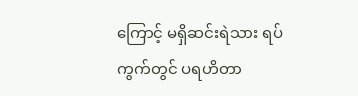ကြောင့် မရှိဆင်းရဲသား ရပ်ကွက်တွင် ပရဟိတာ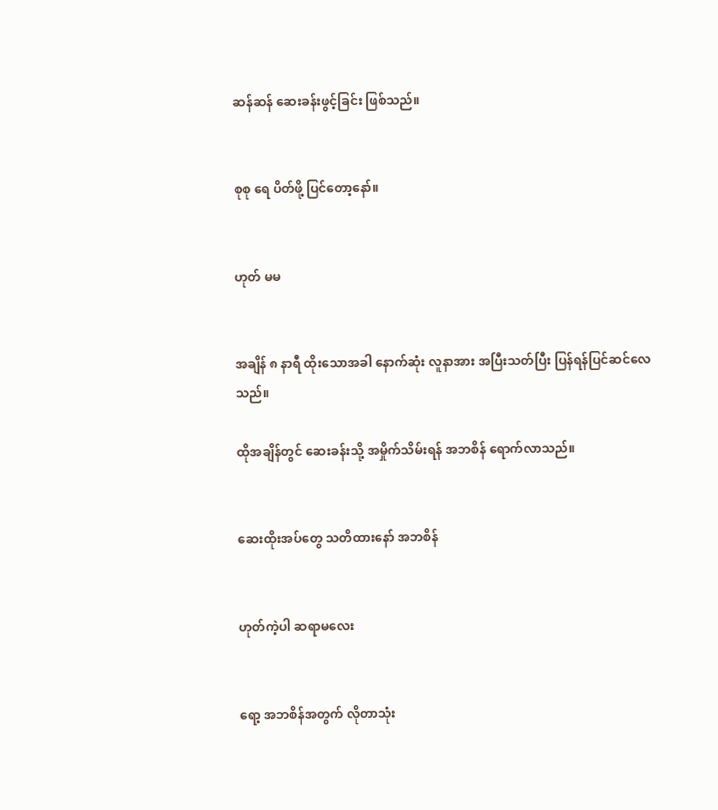ဆန်ဆန် ဆေးခန်းဖွင့်ခြင်း ဖြစ်သည်။


စုစု ရေ ပိတ်ဖို့ ပြင်တော့နော်။


ဟုတ် မမ


အချိန် ၈ နာရီ ထိုးသောအခါ နောက်ဆုံး လူနာအား အပြီးသတ်ပြီး ပြန်ရန်ပြင်ဆင်လေသည်။

ထိုအချိန်တွင် ဆေးခန်းသို့ အမှိုက်သိမ်းရန် အဘစိန် ရောက်လာသည်။


ဆေးထိုးအပ်တွေ သတိထားနော် အဘစိန်


ဟုတ်ကဲ့ပါ ဆရာမလေး


ရော့ အဘစိန်အတွက် လိုတာသုံး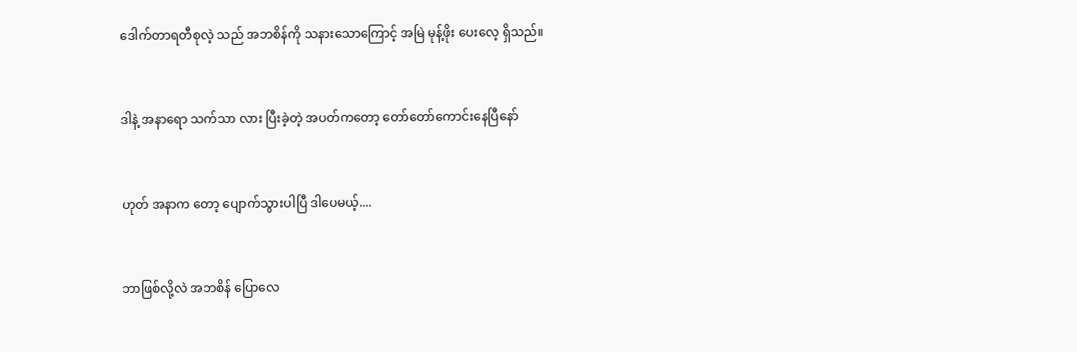ဒေါက်တာရတီစုလဲ့ သည် အဘစိန်ကို သနားသောကြောင့် အမြဲ မုန့်ဖိုး ပေးလေ့ ရှိသည်။


ဒါနဲ့ အနာရော သက်သာ လား ပြီးခဲ့တဲ့ အပတ်ကတော့ တော်တော်ကောင်းနေပြီနော်


ဟုတ် အနာက တော့ ပျောက်သွားပါပြီ ဒါပေမယ့်....


ဘာဖြစ်လို့လဲ အဘစိန် ပြောလေ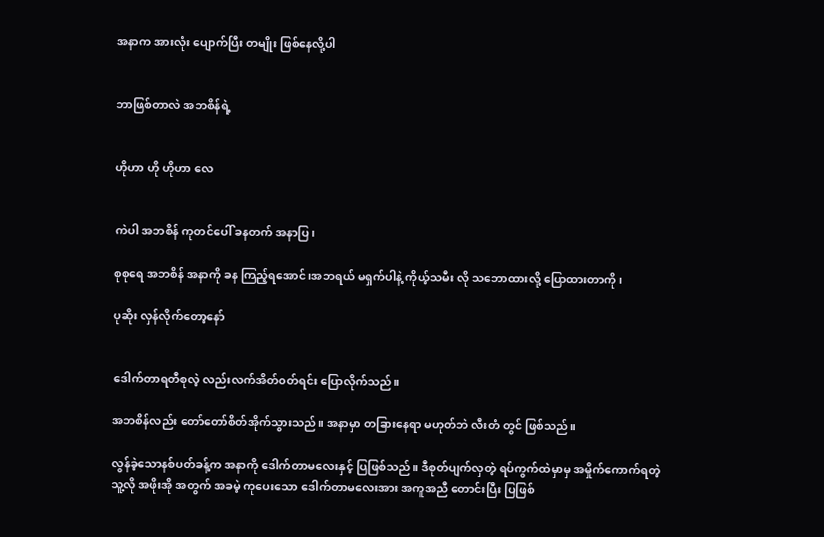အနာက အားလုံး ပျောက်ပြီး တမျိုး ဖြစ်နေလို့ပါ


ဘာဖြစ်တာလဲ အဘစိန်ရဲ့


ဟိုဟာ ဟို ဟိုဟာ လေ


ကဲပါ အဘစိန် ကုတင်ပေါ် ခနတက် အနာပြ၊

စုစုရေ အဘစိန် အနာကို ခန ကြည့်ရအောင်၊အဘရယ် မရှက်ပါနဲ့ ကိုယ့်သမီး လို သဘောထားလို့ ပြောထားတာကို၊

ပုဆိုး လှန်လိုက်တော့နော်


ဒေါက်တာရတီစုလဲ့ လည်းလက်အိတ်၀တ်ရင်း ပြောလိုက်သည်။

အဘစိန်လည်း တော်တော်စိတ်အိုက်သွားသည်။ အနာမှာ တခြားနေရာ မဟုတ်ဘဲ လီးတံ တွင် ဖြစ်သည်။

လွန်ခဲ့သောနစ်ပတ်ခန့်က အနာကို ဒေါက်တာမလေးနှင့် ပြဖြစ်သည်။ ဒီစုတ်ပျက်လှတဲ့ ရပ်ကွက်ထဲမှာမှ အမှိုက်ကောက်ရတဲ့ သူ့လို အဖိုးအို အတွက် အခမဲ့ ကုပေးသော ဒေါက်တာမလေးအား အကူအညီ တောင်းပြီး ပြဖြစ်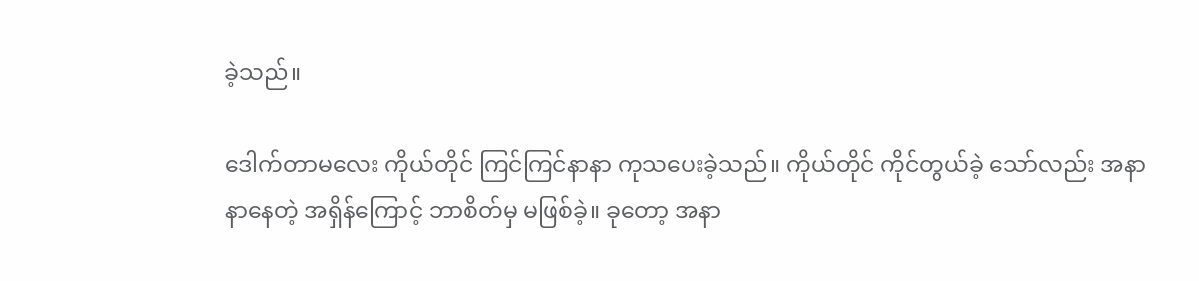ခဲ့သည်။

ဒေါက်တာမလေး ကိုယ်တိုင် ကြင်ကြင်နာနာ ကုသပေးခဲ့သည်။ ကိုယ်တိုင် ကိုင်တွယ်ခဲ့ သော်လည်း အနာ နာနေတဲ့ အရှိန်ကြောင့် ဘာစိတ်မှ မဖြစ်ခဲ့။ ခုတော့ အနာ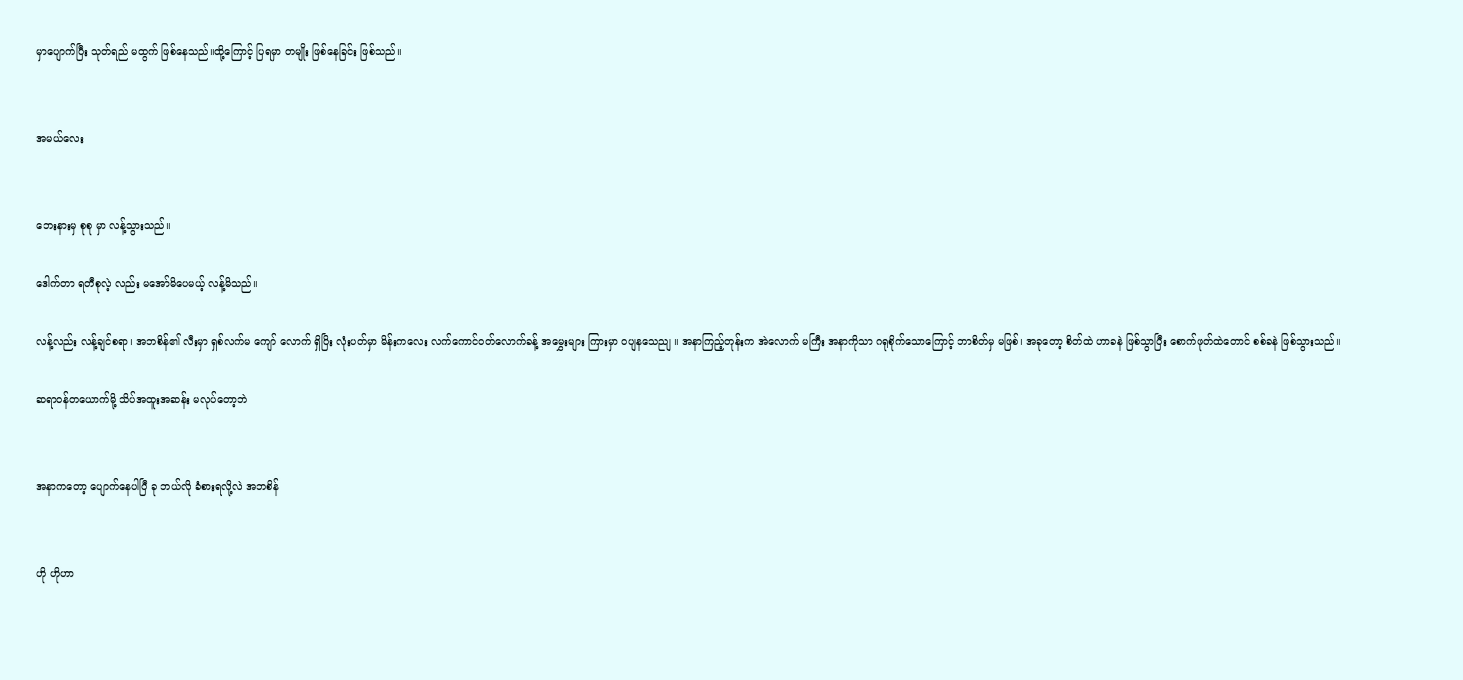မှာပျောက်ပြီး သုတ်ရည် မထွက် ဖြစ်နေသည်။ထို့ကြောင့် ပြရမှာ တမျိုး ဖြစ်နေခြင်း ဖြစ်သည်။


အမယ်လေး


ဘေးနားမှ စုစု မှာ လန့်သွားသည်။

ဒေါက်တာ ရတီစုလဲ့ လည်း မအော်မိပေမယ့် လန့်မိသည်။

လန့်လည်း လန့်ချင်စရာ၊ အဘစိန်၏ လီးမှာ ရှစ်လက်မ ကျော် လောက် ရှိပြိး လုံးပတ်မှာ မိန်းကလေး လက်ကောင်၀တ်လောက်ခန့် အမွှေးများ ကြားမှာ ၀ပျနသေညျ ။ အနာကြည့်တုန်းက အဲလောက် မကြီး အနာကိုသာ ဂရုစိုက်သောကြောင့် ဘာစိတ်မှ မဖြစ်၊ အခုတော့ စိတ်ထဲ ဟာခနဲ ဖြစ်သွာပြီး စောက်ဖုတ်ထဲတောင် စစ်ခနဲ ဖြစ်သွားသည်။

ဆရာ၀န်တယောက်မို့ သိပ်အထူးအဆန်း မလုပ်တော့ဘဲ


အနာကတော့ ပျောက်နေပါပြီ ခု ဘယ်လို ခံစားရလို့လဲ အဘစိန်


ဟို ဟိုဟာ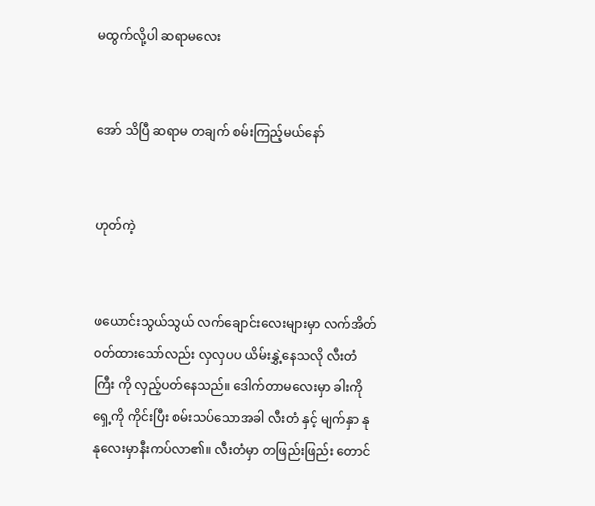မထွက်လို့ပါ ဆရာမလေး


အော် သိပြီ ဆရာမ တချက် စမ်းကြည့်မယ်နော်


ဟုတ်ကဲ့


ဖယောင်းသွယ်သွယ် လက်ချောင်းလေးများမှာ လက်အိတ် ၀တ်ထားသော်လည်း လှလှပပ ယိမ်းနွှဲ့နေသလို လီးတံကြီး ကို လှည့်ပတ်နေသည်။ ဒေါက်တာမလေးမှာ ခါးကို ရှေ့ကို ကိုင်းပြီး စမ်းသပ်သောအခါ လီးတံ နှင့် မျက်နှာ နုနုလေးမှာနီးကပ်လာ၏။ လီးတံမှာ တဖြည်းဖြည်း တောင်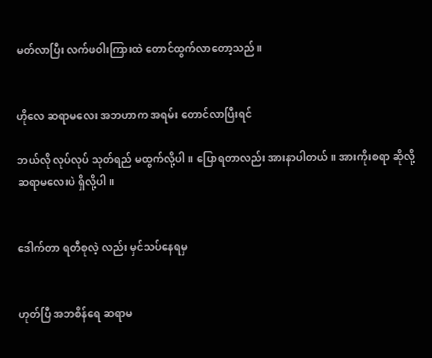မတ်လာပြီး လက်ဖဝါးကြားထဲ တောင်ထွက်လာတော့သည်။


ဟိုလေ ဆရာမလေး အဘဟာက အရမ်း တောင်လာပြီးရင်

ဘယ်လို လုပ်လုပ် သုတ်ရည် မထွက်လို့ပါ။ ပြောရတာလည်း အားနာပါတယ်။ အားကိုးစရာ ဆိုလို့ ဆရာမလေးပဲ ရှိလို့ပါ။


ဒေါက်တာ ရတီစုလဲ့ လည်း မှင်သပ်နေရမှ


ဟုတ်ပြီ အဘစိန်ရေ ဆရာမ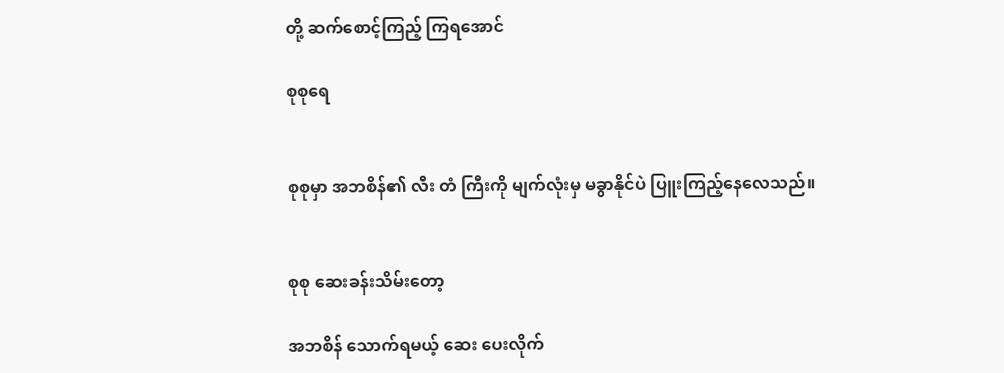တို့ ဆက်စောင့်ကြည့် ကြရအောင်

စုစုရေ


စုစုမှာ အဘစိန်၏ လီး တံ ကြီးကို မျက်လုံးမှ မခွာနိုင်ပဲ ပြူးကြည့်နေလေသည်။


စုစု ဆေးခန်းသိမ်းတော့

အဘစိန် သောက်ရမယ့် ဆေး ပေးလိုက်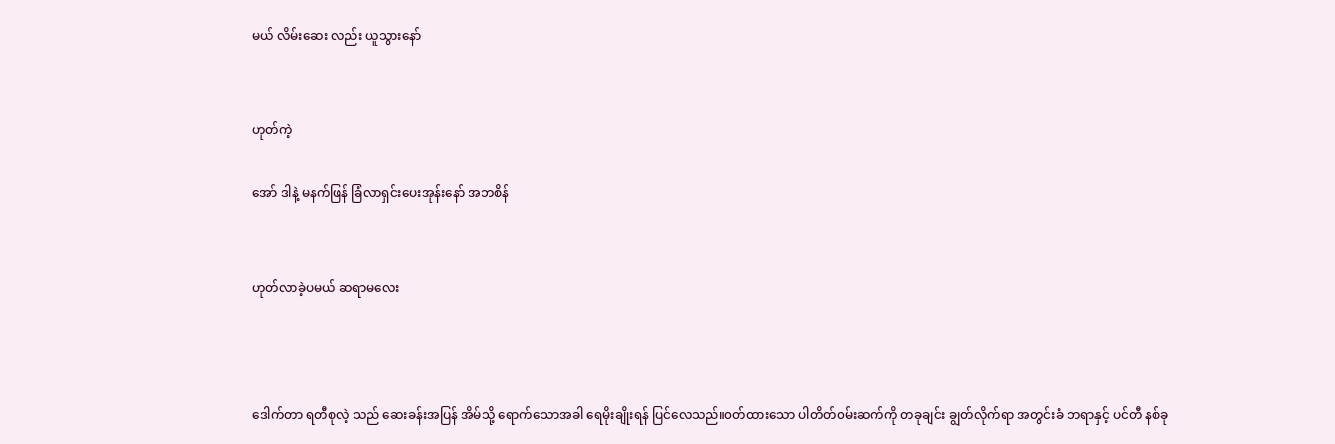မယ် လိမ်းဆေး လည်း ယူသွားနော်


ဟုတ်ကဲ့

အော် ဒါနဲ့ မနက်ဖြန် ခြံလာရှင်းပေးအုန်းနော် အဘစိန်


ဟုတ်လာခဲ့ပမယ် ဆရာမလေး



ဒေါက်တာ ရတီစုလဲ့ သည် ဆေးခန်းအပြန် အိမ်သို့ ရောက်သောအခါ ရေမိုးချိုးရန် ပြင်လေသည်။၀တ်ထားသော ပါတိတ်၀မ်းဆက်ကို တခုချင်း ချွတ်လိုက်ရာ အတွင်းခံ ဘရာနှင့် ပင်တီ နစ်ခု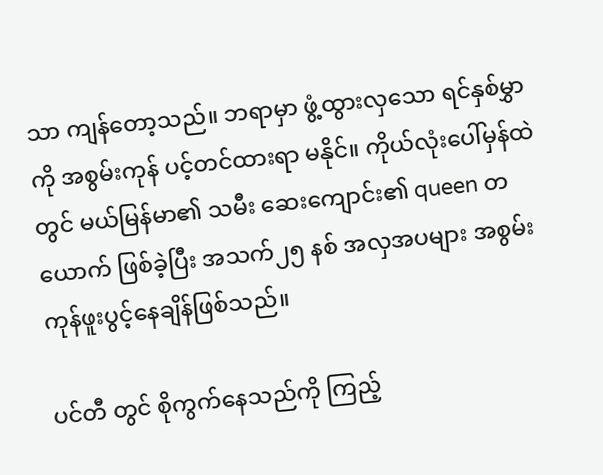သာ ကျန်တော့သည်။ ဘရာမှာ ဖွံ့ထွားလှသော ရင်နှစ်မွှာကို အစွမ်းကုန် ပင့်တင်ထားရာ မနိုင်။ ကိုယ်လုံးပေါ်မှန်ထဲတွင် မယ်မြန်မာ၏ သမီး ဆေးကျောင်း၏ queen တယောက် ဖြစ်ခဲ့ပြီး အသက်၂၅ နစ် အလှအပများ အစွမ်းကုန်ဖူးပွင့်နေချိန်ဖြစ်သည်။

ပင်တီ တွင် စိုကွက်နေသည်ကို ကြည့်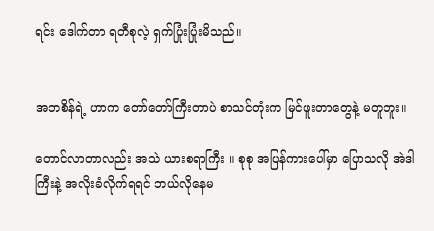ရင်း ဒေါက်တာ ရတီစုလဲ့ ရှက်ပြုံးပြုံးမိသည်။


အဘစိန်ရဲ့ ဟာက တော်တော်ကြီးတာပဲ စာသင်တုံးက မြင်ဖူးတာတွေနဲ့ မတူဘူး။

တောင်လာတာလည်း အသဲ ယားစရာကြီး ။ စုစု အပြန်ကားပေါ်မှာ ပြောသလို အဲဒါကြီးနဲ့ အလိုးခံလိုက်ရရင် ဘယ်လိုနေမ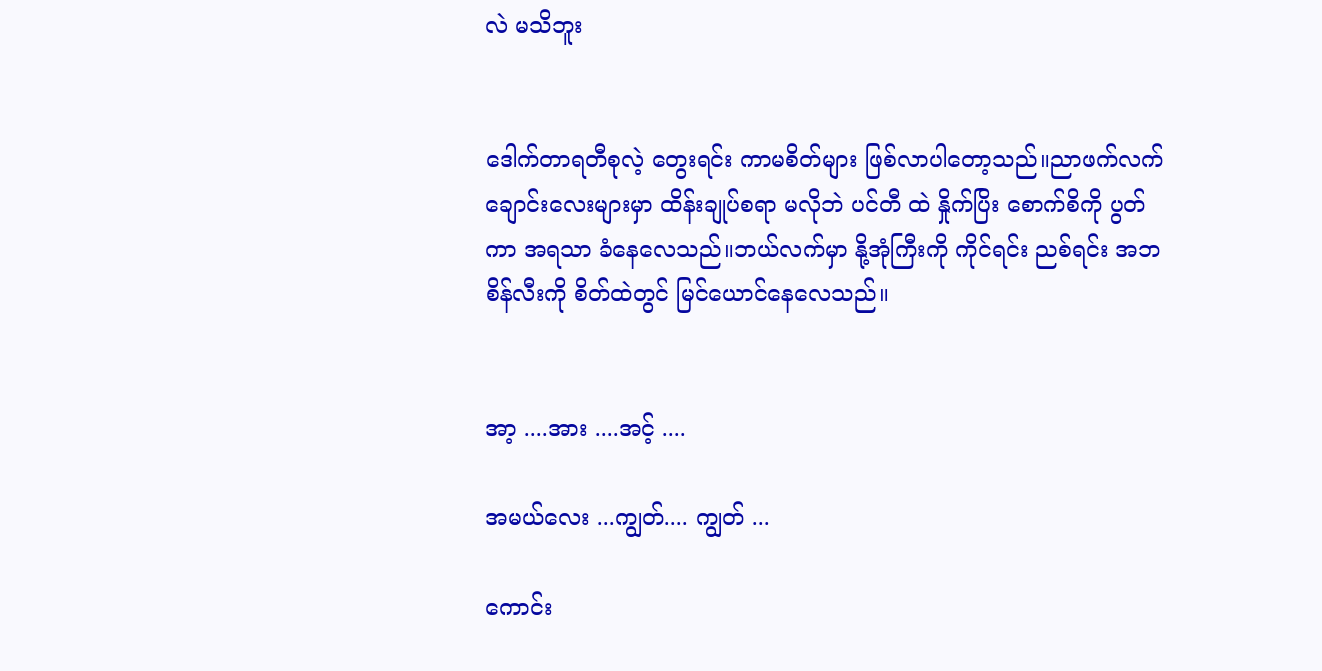လဲ မသိဘူး


ဒေါက်တာရတီစုလဲ့ တွေးရင်း ကာမစိတ်များ ဖြစ်လာပါတော့သည်။ညာဖက်လက်ချောင်းလေးများမှာ ထိန်းချုပ်စရာ မလိုဘဲ ပင်တီ ထဲ နှိုက်ပြိး စောက်စိကို ပွတ်ကာ အရသာ ခံနေလေသည်။ဘယ်လက်မှာ နို့အုံကြီးကို ကိုင်ရင်း ညစ်ရင်း အဘစိန်လီးကို စိတ်ထဲတွင် မြင်ယောင်နေလေသည်။


အာ့ ....အား ....အင့် ....

အမယ်လေး ...ကျွတ်.... ကျွတ် ...

ကောင်း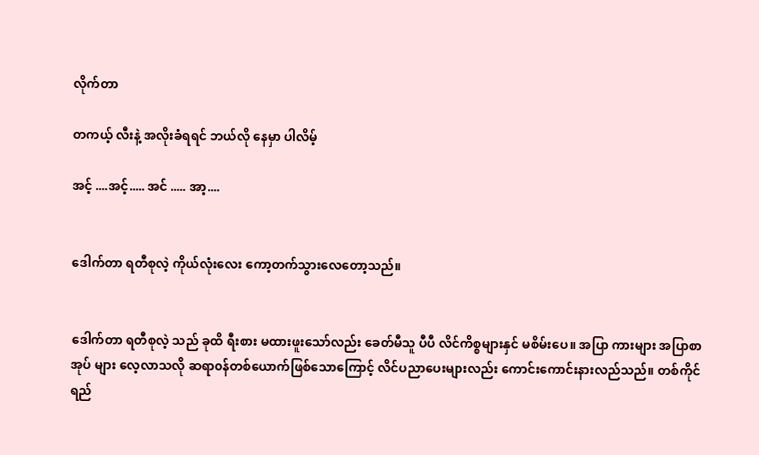လိုက်တာ

တကယ့် လီးနဲ့ အလိုးခံရရင် ဘယ်လို နေမှာ ပါလိမ့်

အင့် ....အင့်..... အင် ..... အာ့....


ဒေါက်တာ ရတီစုလဲ့ ကိုယ်လုံးလေး ကော့တက်သွားလေတော့သည်။


ဒေါက်တာ ရတီစုလဲ့ သည် ခုထိ ရီးစား မထားဖူးသော်လည်း ခေတ်မီသူ ပီပီ လိင်ကိစ္စများနှင် မစိမ်းပေ။ အပြာ ကားများ အပြာစာအုပ် များ လေ့လာသလို ဆရာ၀န်တစ်ယောက်ဖြစ်သောကြောင့် လိင်ပညာပေးများလည်း ကောင်းကောင်းနားလည်သည်။ တစ်ကိုင်ရည်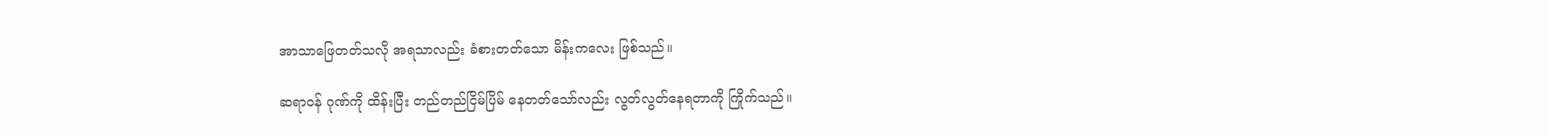အာသာဖြေတတ်သလို အရသာလည်း ခံစားတတ်သော မိန်းကလေး ဖြစ်သည်။

ဆရာ၀န် ဂုဏ်ကို ထိန်းပြီး တည်တည်ငြိမ်ပြိမ် နေတတ်သော်လည်း လွတ်လွတ်နေရတာကို ကြိုက်သည်။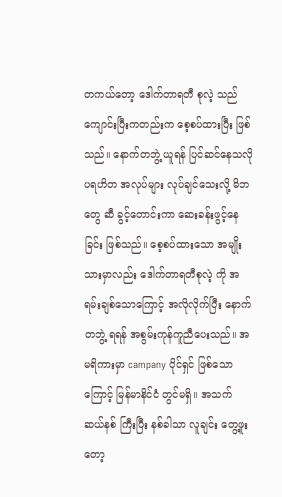တကယ်တော့ ဒေါက်တာရတီ စုလဲ့ သည် ကျောင်းပြီးကတည်းက စေ့စပ်ထားပြီး ဖြစ်သည်။ နောက်တဘွဲ့ ယူရန် ပြင်ဆင်နေသလို ပရဟိတ အလုပ်များ လုပ်ချင်သေးလို့ မိဘ တွေ ဆီ ခွင့်တောင်းကာ ဆေးခန်းဖွင့်နေခြင်း ဖြစ်သည်။ စေ့စပ်ထားသော အမျိုးသားမှာလည်း ဒေါက်တာရတီစုလဲ့ ကို အရမ်းချစ်သောကြောင့် အလိုလိုက်ပြီး နောက်တဘွဲ့ ရရန် အစွမ်းကုန်ကူညီပေးသည်။ အမရိကားမှာ campany ပိုင်ရှင် ဖြစ်သောကြောင့် မြန်မာနိင်ငံ တွင်မရှိ။ အသက် ဆယ်နစ် ကြီးပြီး နစ်ခါသာ လူချင်း တွေ့ဖူးတော့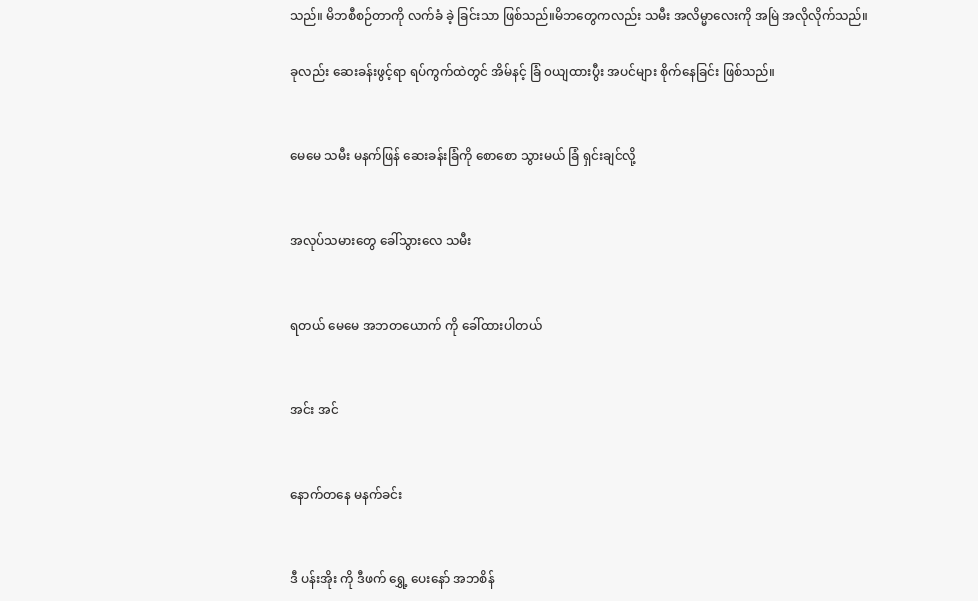သည်။ မိဘစီစဉ်တာကို လက်ခံ ခဲ့ ခြင်းသာ ဖြစ်သည်။မိဘတွေကလည်း သမီး အလိမ္မာလေးကို အမြဲ အလိုလိုက်သည်။

ခုလည်း ဆေးခန်းဖွင့်ရာ ရပ်ကွက်ထဲတွင် အိမ်နင့် ခြံ ၀ယျထားပွီး အပင်များ စိုက်နေခြင်း ဖြစ်သည်။


မေမေ သမီး မနက်ဖြန် ဆေးခန်းခြံကို စောစော သွားမယ် ခြံ ရှင်းချင်လို့


အလုပ်သမားတွေ ခေါ်သွားလေ သမီး


ရတယ် မေမေ အဘတယောက် ကို ခေါ်ထားပါတယ်


အင်း အင်


နောက်တနေ မနက်ခင်း


ဒီ ပန်းအိုး ကို ဒီဖက် ရွှေ့ ပေးနော် အဘစိန်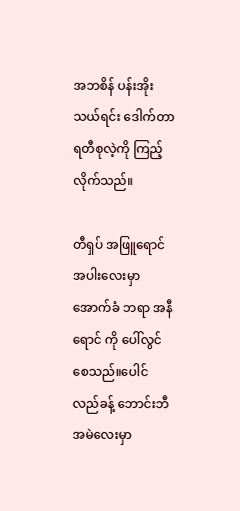အဘစိန် ပန်းအိုး သယ်ရင်း ဒေါက်တာရတီစုလဲ့ကို ကြည့်လိုက်သည်။

တီရှပ် အဖြူရောင် အပါးလေးမှာ အောက်ခံ ဘရာ အနီရောင် ကို ပေါ်လွင်စေသည်။ပေါင်လည်ခန့် ဘောင်းဘီ အမဲလေးမှာ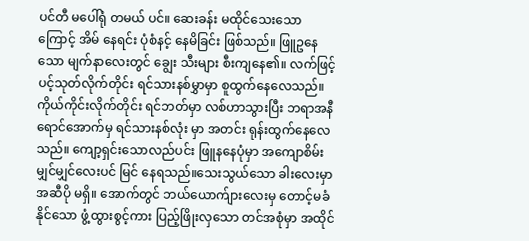ပင်တီ မပေါ်ရုံ တမယ် ပင်။ ဆေးခန်း မထိုင်သေးသောကြောင့် အိမ် နေရင်း ပုံစံနင့် နေမိခြင်း ဖြစ်သည်။ ဖြူဥနေသော မျက်နာလေးတွင် ချွေး သီးများ စီးကျနေ၏။ လက်ဖြင့် ပင့်သုတ်လိုက်တိုင်း ရင်သားနစ်မွှာမှာ စူထွက်နေလေသည်။ ကိုယ်ကိုင်းလိုက်တိုင်း ရင်ဘတ်မှာ လစ်ဟာသွားပြီး ဘရာအနီရောင်အောက်မှ ရင်သားနစ်လုံး မှာ အတင်း ရုန်းထွက်နေလေသည်။ ကျော့ရှင်းသောလည်ပင်း ဖြူနနေပုံမှာ အကျောစိမ်းမျှင်မျှင်လေးပင် မြင် နေရသည်။သေးသွယ်သော ခါးလေးမှာ အဆီပို မရှိ။ အောက်တွင် ဘယ်ယောက်ျားလေးမှ တောင့်မခံနိုင်သော ဖွံ့ထွားစွင့်ကား ပြည့်ဖြိုးလှသော တင်အစုံမှာ အထိုင်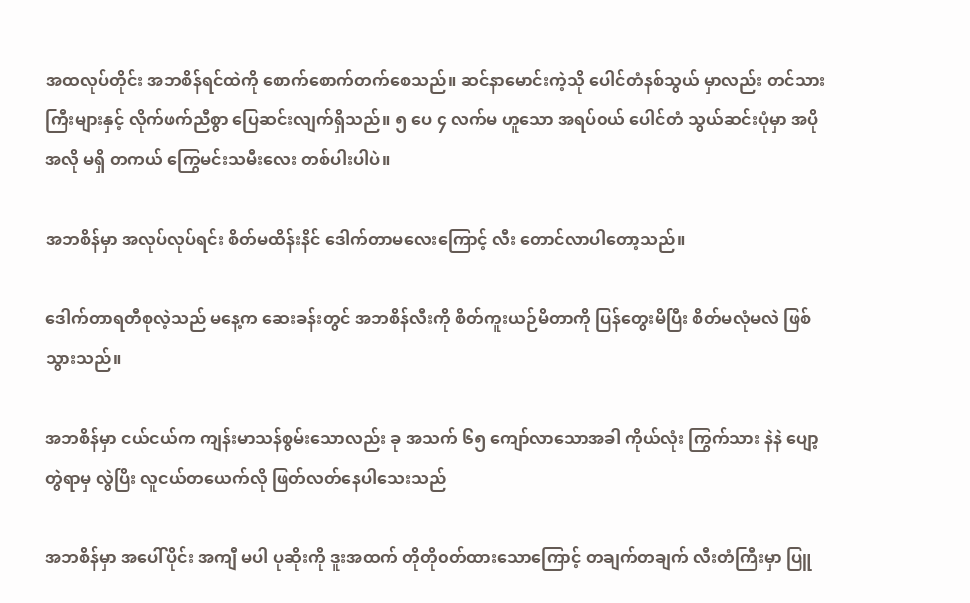အထလုပ်တိုင်း အဘစိန်ရင်ထဲကို စောက်စောက်တက်စေသည်။ ဆင်နာမောင်းကဲ့သို ပေါင်တံနစ်သွယ် မှာလည်း တင်သားကြီးများနှင့် လိုက်ဖက်ညီစွာ ပြေဆင်းလျက်ရှိသည်။ ၅ ပေ ၄ လက်မ ဟူသော အရပ်၀ယ် ပေါင်တံ သွယ်ဆင်းပုံမှာ အပိုအလို မရှိ တကယ် ကြွေမင်းသမီးလေး တစ်ပါးပါပဲ။

အဘစိန်မှာ အလုပ်လုပ်ရင်း စိတ်မထိန်းနိင် ဒေါက်တာမလေးကြောင့် လီး တောင်လာပါတော့သည်။

ဒေါက်တာရတီစုလဲ့သည် မနေ့က ဆေးခန်းတွင် အဘစိန်လီးကို စိတ်ကူးယဉ်မိတာကို ပြန်တွေးမိပြီး စိတ်မလုံမလဲ ဖြစ်သွားသည်။

အဘစိန်မှာ ငယ်ငယ်က ကျန်းမာသန်စွမ်းသောလည်း ခု အသက် ၆၅ ကျော်လာသောအခါ ကိုယ်လုံး ကြွက်သား နဲနဲ ပျော့တွဲရာမှ လွဲပြိး လူငယ်တယေက်လို ဖြတ်လတ်နေပါသေးသည်

အဘစိန်မှာ အပေါ်ပိုင်း အကျီ မပါ ပုဆိုးကို ဒူးအထက် တိုတို၀တ်ထားသောကြောင့် တချက်တချက် လီးတံကြီးမှာ ပြူ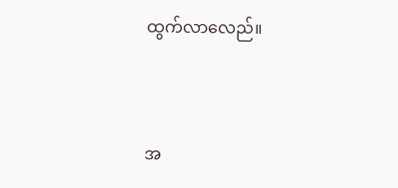ထွက်လာလေည်။


အ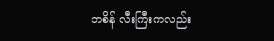ဘစိန် လီးကြီးကလည်း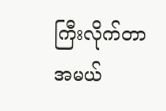ကြီးလိုက်တာ အမယ်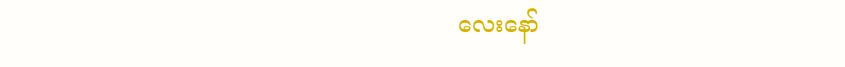လေးနော်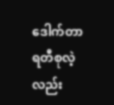ဒေါက်တာ ရတီစုလဲ့ လည်း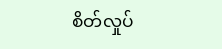စိတ်လှုပ်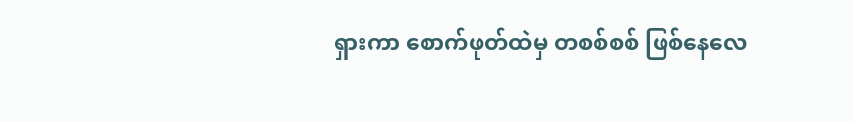ရှားကာ စောက်ဖုတ်ထဲမှ တစစ်စစ် ဖြစ်နေလေ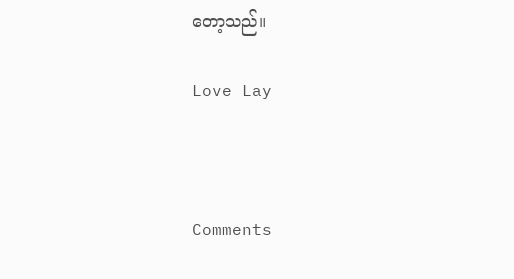တော့သည်။

Love Lay



Comments